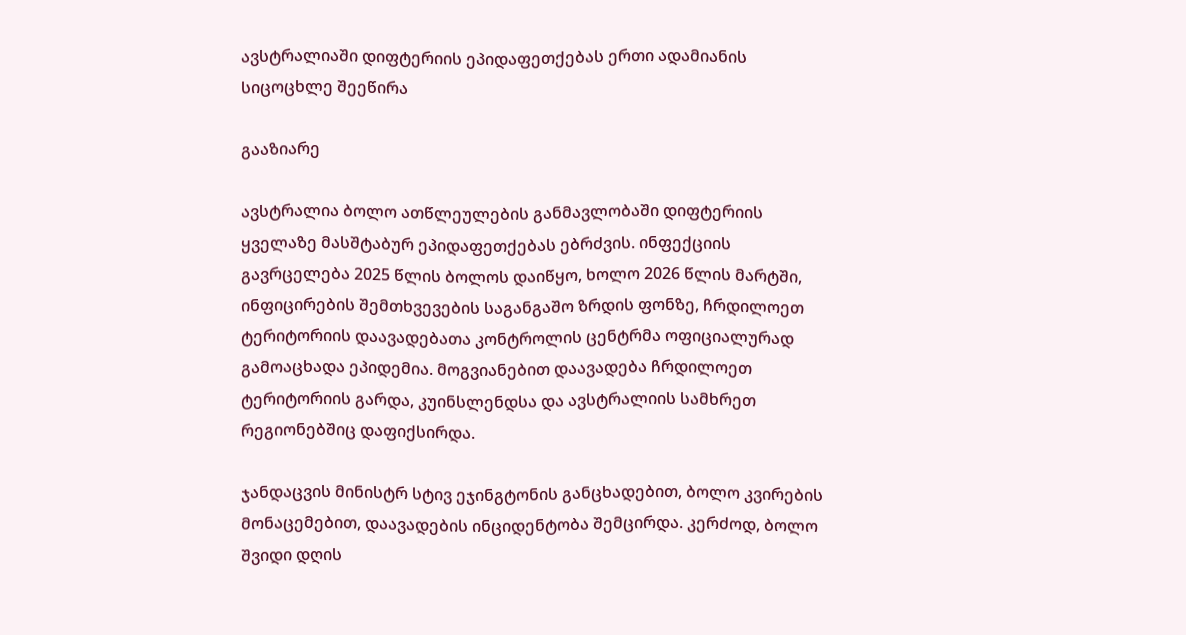ავსტრალიაში დიფტერიის ეპიდაფეთქებას ერთი ადამიანის სიცოცხლე შეეწირა

გააზიარე

ავსტრალია ბოლო ათწლეულების განმავლობაში დიფტერიის ყველაზე მასშტაბურ ეპიდაფეთქებას ებრძვის. ინფექციის გავრცელება 2025 წლის ბოლოს დაიწყო, ხოლო 2026 წლის მარტში, ინფიცირების შემთხვევების საგანგაშო ზრდის ფონზე, ჩრდილოეთ ტერიტორიის დაავადებათა კონტროლის ცენტრმა ოფიციალურად გამოაცხადა ეპიდემია. მოგვიანებით დაავადება ჩრდილოეთ ტერიტორიის გარდა, კუინსლენდსა და ავსტრალიის სამხრეთ რეგიონებშიც დაფიქსირდა.

ჯანდაცვის მინისტრ სტივ ეჯინგტონის განცხადებით, ბოლო კვირების მონაცემებით, დაავადების ინციდენტობა შემცირდა. კერძოდ, ბოლო შვიდი დღის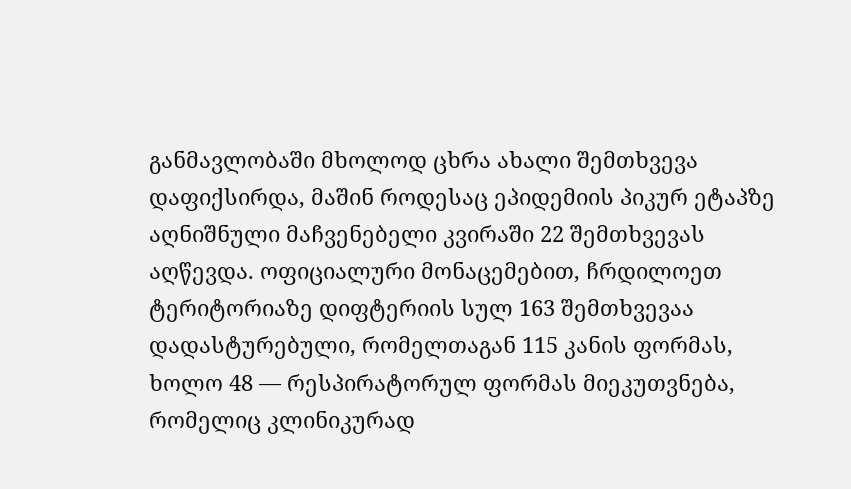განმავლობაში მხოლოდ ცხრა ახალი შემთხვევა დაფიქსირდა, მაშინ როდესაც ეპიდემიის პიკურ ეტაპზე აღნიშნული მაჩვენებელი კვირაში 22 შემთხვევას აღწევდა. ოფიციალური მონაცემებით, ჩრდილოეთ ტერიტორიაზე დიფტერიის სულ 163 შემთხვევაა დადასტურებული, რომელთაგან 115 კანის ფორმას, ხოლო 48 — რესპირატორულ ფორმას მიეკუთვნება, რომელიც კლინიკურად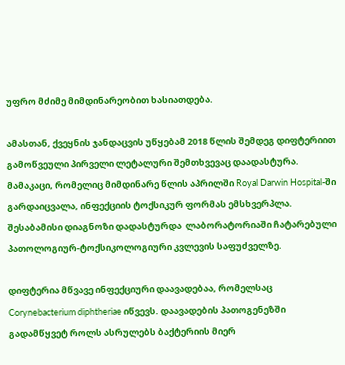უფრო მძიმე მიმდინარეობით ხასიათდება.

ამასთან, ქვეყნის ჯანდაცვის უწყებამ 2018 წლის შემდეგ დიფტერიით გამოწვეული პირველი ლეტალური შემთხვევაც დაადასტურა. მამაკაცი, რომელიც მიმდინარე წლის აპრილში Royal Darwin Hospital-ში გარდაიცვალა, ინფექციის ტოქსიკურ ფორმას ემსხვერპლა. შესაბამისი დიაგნოზი დადასტურდა  ლაბორატორიაში ჩატარებული პათოლოგიურ-ტოქსიკოლოგიური კვლევის საფუძველზე.

დიფტერია მწვავე ინფექციური დაავადებაა, რომელსაც Corynebacterium diphtheriae იწვევს. დაავადების პათოგენეზში გადამწყვეტ როლს ასრულებს ბაქტერიის მიერ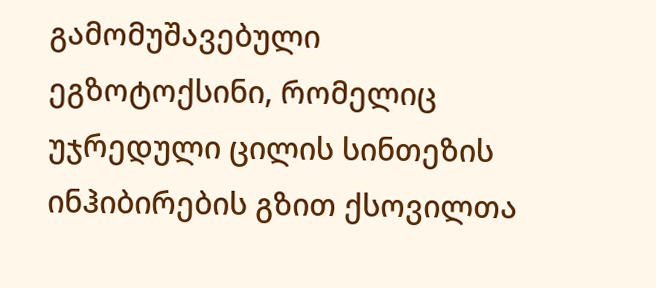გამომუშავებული ეგზოტოქსინი, რომელიც უჯრედული ცილის სინთეზის ინჰიბირების გზით ქსოვილთა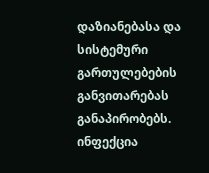დაზიანებასა და სისტემური გართულებების განვითარებას განაპირობებს. ინფექცია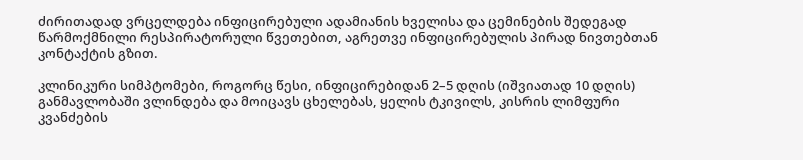ძირითადად ვრცელდება ინფიცირებული ადამიანის ხველისა და ცემინების შედეგად წარმოქმნილი რესპირატორული წვეთებით, აგრეთვე ინფიცირებულის პირად ნივთებთან კონტაქტის გზით.

კლინიკური სიმპტომები, როგორც წესი, ინფიცირებიდან 2–5 დღის (იშვიათად 10 დღის)  განმავლობაში ვლინდება და მოიცავს ცხელებას, ყელის ტკივილს, კისრის ლიმფური კვანძების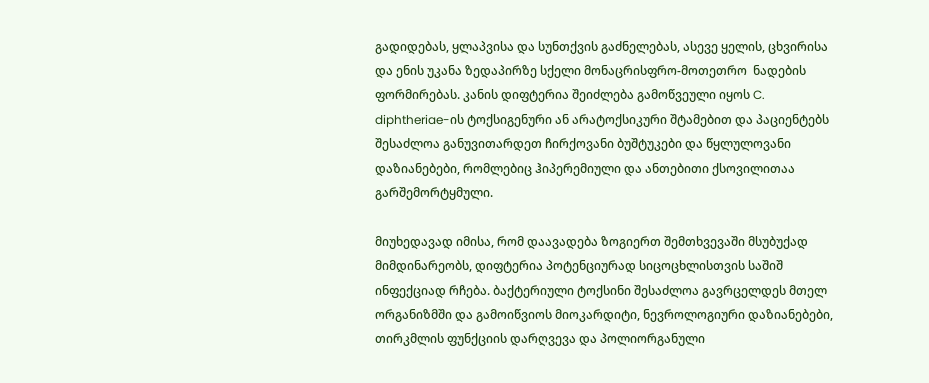გადიდებას, ყლაპვისა და სუნთქვის გაძნელებას, ასევე ყელის, ცხვირისა და ენის უკანა ზედაპირზე სქელი მონაცრისფრო-მოთეთრო  ნადების ფორმირებას. კანის დიფტერია შეიძლება გამოწვეული იყოს C. diphtheriae-ის ტოქსიგენური ან არატოქსიკური შტამებით და პაციენტებს შესაძლოა განუვითარდეთ ჩირქოვანი ბუშტუკები და წყლულოვანი დაზიანებები, რომლებიც ჰიპერემიული და ანთებითი ქსოვილითაა გარშემორტყმული.

მიუხედავად იმისა, რომ დაავადება ზოგიერთ შემთხვევაში მსუბუქად მიმდინარეობს, დიფტერია პოტენციურად სიცოცხლისთვის საშიშ ინფექციად რჩება. ბაქტერიული ტოქსინი შესაძლოა გავრცელდეს მთელ ორგანიზმში და გამოიწვიოს მიოკარდიტი, ნევროლოგიური დაზიანებები, თირკმლის ფუნქციის დარღვევა და პოლიორგანული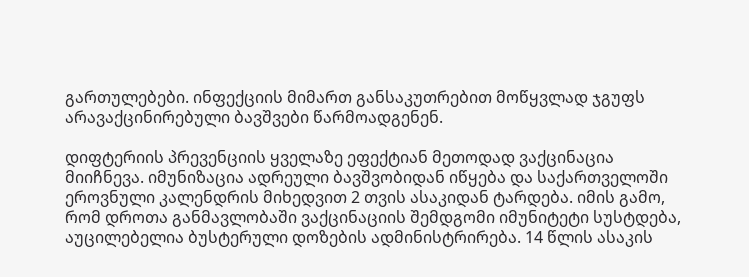გართულებები. ინფექციის მიმართ განსაკუთრებით მოწყვლად ჯგუფს არავაქცინირებული ბავშვები წარმოადგენენ.

დიფტერიის პრევენციის ყველაზე ეფექტიან მეთოდად ვაქცინაცია მიიჩნევა. იმუნიზაცია ადრეული ბავშვობიდან იწყება და საქართველოში ეროვნული კალენდრის მიხედვით 2 თვის ასაკიდან ტარდება. იმის გამო, რომ დროთა განმავლობაში ვაქცინაციის შემდგომი იმუნიტეტი სუსტდება, აუცილებელია ბუსტერული დოზების ადმინისტრირება. 14 წლის ასაკის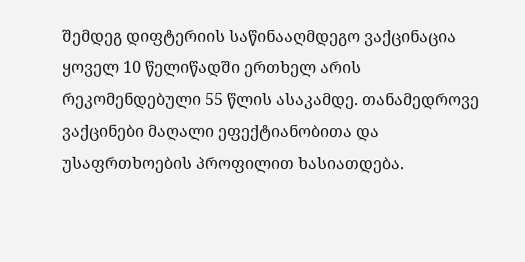შემდეგ დიფტერიის საწინააღმდეგო ვაქცინაცია ყოველ 10 წელიწადში ერთხელ არის რეკომენდებული 55 წლის ასაკამდე. თანამედროვე ვაქცინები მაღალი ეფექტიანობითა და უსაფრთხოების პროფილით ხასიათდება.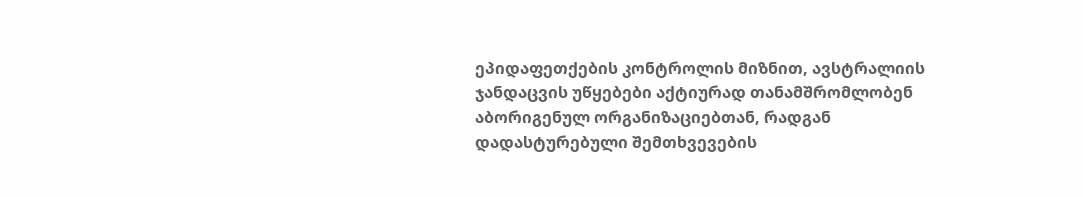ეპიდაფეთქების კონტროლის მიზნით, ავსტრალიის ჯანდაცვის უწყებები აქტიურად თანამშრომლობენ აბორიგენულ ორგანიზაციებთან, რადგან დადასტურებული შემთხვევების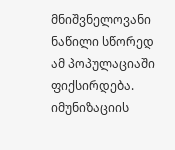მნიშვნელოვანი ნაწილი სწორედ ამ პოპულაციაში ფიქსირდება. იმუნიზაციის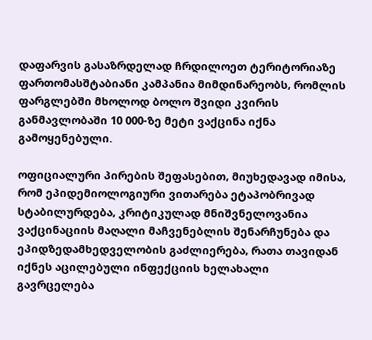დაფარვის გასაზრდელად ჩრდილოეთ ტერიტორიაზე ფართომასშტაბიანი კამპანია მიმდინარეობს, რომლის ფარგლებში მხოლოდ ბოლო შვიდი კვირის განმავლობაში 10 000-ზე მეტი ვაქცინა იქნა გამოყენებული.

ოფიციალური პირების შეფასებით, მიუხედავად იმისა, რომ ეპიდემიოლოგიური ვითარება ეტაპობრივად სტაბილურდება, კრიტიკულად მნიშვნელოვანია ვაქცინაციის მაღალი მაჩვენებლის შენარჩუნება და ეპიდზედამხედველობის გაძლიერება, რათა თავიდან იქნეს აცილებული ინფექციის ხელახალი გავრცელება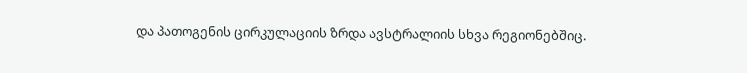და პათოგენის ცირკულაციის ზრდა ავსტრალიის სხვა რეგიონებშიც.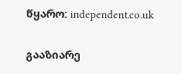წყარო: independent.co.uk

გააზიარე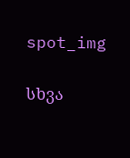spot_img

სხვა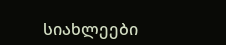სიახლეები